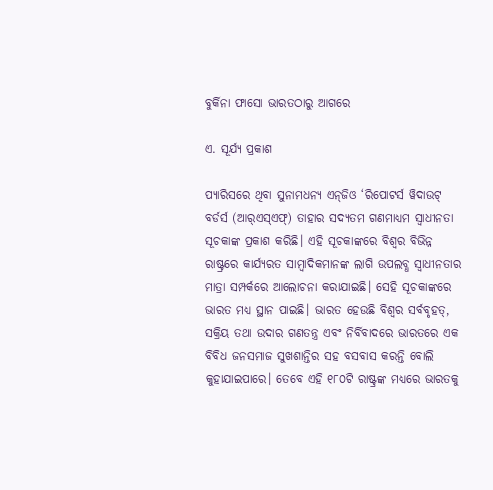ବୁର୍କିନା ଫାସୋ ଭାରତଠାରୁ ଆଗରେ

ଏ. ସୂର୍ଯ୍ୟ ପ୍ରକାଶ

ପ୍ୟାରିସରେ ଥିବା ସୁନାମଧନ୍ୟ ଏନ୍‌ଜିଓ ‘ରିପୋଟର୍ସ ୱିଦାଉଟ୍‌ ବର୍ଡର୍ସ (ଆର୍‌ଏସ୍‌ଏଫ୍‌) ତାହାର ସଦ୍ୟତମ ଗଣମାଧ୍ୟମ ସ୍ବାଧୀନତା ସୂଚକାଙ୍କ ପ୍ରକାଶ କରିଛି। ଏହି ସୂଚକାଙ୍କରେ ବିଶ୍ୱର ବିଭିନ୍ନ ରାଷ୍ଟ୍ରରେ କାର୍ଯ୍ୟରତ ସାମ୍ବାଦିକମାନଙ୍କ ଲାଗି ଉପଲବ୍ଧ ସ୍ବାଧୀନତାର ମାତ୍ରା ସମ୍ପର୍କରେ ଆଲୋଚନା କରାଯାଇଛି। ସେହି ସୂଚକାଙ୍କରେ ଭାରତ ମଧ୍ୟ ସ୍ଥାନ ପାଇଛି। ଭାରତ ହେଉଛି ବିଶ୍ୱର ସର୍ବବୃହତ୍‌, ସକ୍ରିୟ ତଥା ଉଦାର ଗଣତନ୍ତ୍ର ଏବଂ ନିର୍ବିବାଦରେ ଭାରତରେ ଏକ ବିବିଧ ଜନସମାଜ ସୁଖଶାନ୍ତିର ସହ ବସବାସ କରନ୍ତି ବୋଲି କୁହାଯାଇପାରେ। ତେବେ ଏହି ୧୮୦ଟି ରାଷ୍ଟ୍ରଙ୍କ ମଧ୍ୟରେ ଭାରତକୁ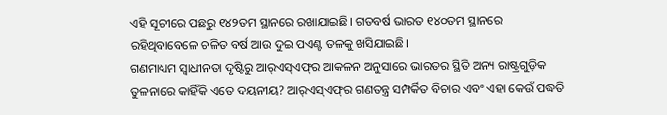ଏହି ସୂଚୀରେ ପଛରୁ ୧୪୨ତମ ସ୍ଥାନରେ ରଖାଯାଇଛି। ଗତବର୍ଷ ଭାରତ ୧୪୦ତମ ସ୍ଥାନରେ ରହିଥିବାବେଳେ ଚଳିତ ବର୍ଷ ଆଉ ଦୁଇ ପଏଣ୍ଟ ତଳକୁ ଖସିଯାଇଛି।
ଗଣମାଧ୍ୟମ ସ୍ବାଧୀନତା ଦୃଷ୍ଟିରୁ ଆର୍‌ଏସ୍‌ଏଫ୍‌ର ଆକଳନ ଅନୁସାରେ ଭାରତର ସ୍ଥିତି ଅନ୍ୟ ରାଷ୍ଟ୍ରଗୁଡ଼ିକ ତୁଳନାରେ କାହିଁକି ଏତେ ଦୟନୀୟ? ଆର୍‌ଏସ୍‌ଏଫ୍‌ର ଗଣତନ୍ତ୍ର ସମ୍ପର୍କିତ ବିଚାର ଏବଂ ଏହା କେଉଁ ପଦ୍ଧତି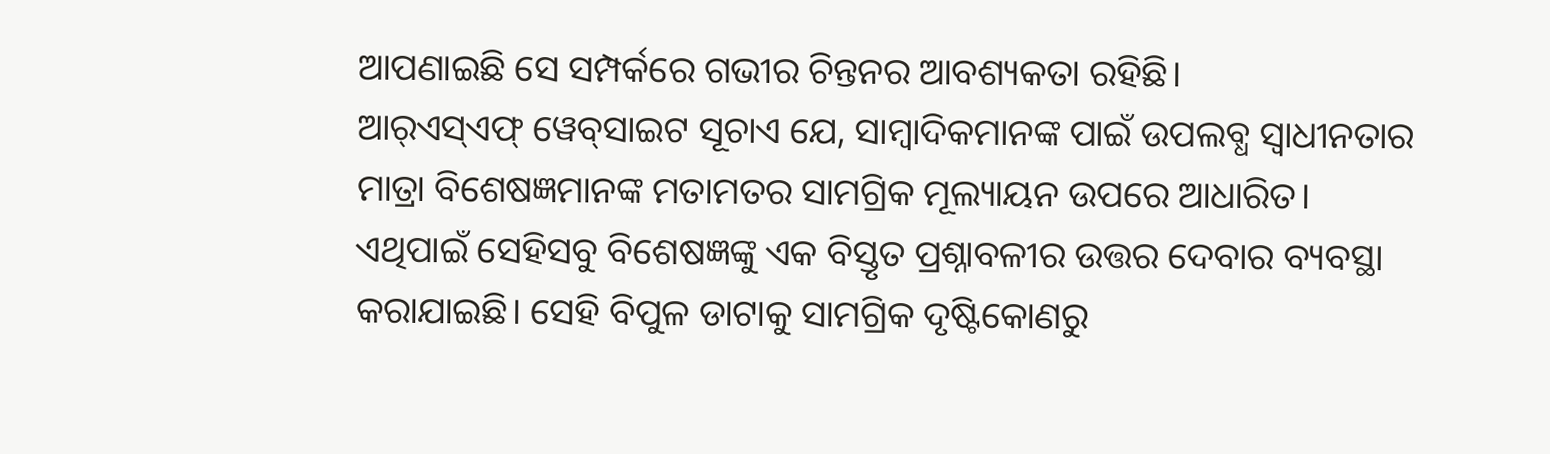ଆପଣାଇଛି ସେ ସମ୍ପର୍କରେ ଗଭୀର ଚିନ୍ତନର ଆବଶ୍ୟକତା ରହିଛି।
ଆର୍‌ଏସ୍‌ଏଫ୍‌ ୱେବ୍‌ସାଇଟ ସୂଚାଏ ଯେ, ସାମ୍ବାଦିକମାନଙ୍କ ପାଇଁ ଉପଲବ୍ଧ ସ୍ବାଧୀନତାର ମାତ୍ରା ବିଶେଷଜ୍ଞମାନଙ୍କ ମତାମତର ସାମଗ୍ରିକ ମୂଲ୍ୟାୟନ ଉପରେ ଆଧାରିତ। ଏଥିପାଇଁ ସେହିସବୁ ବିଶେଷଜ୍ଞଙ୍କୁ ଏକ ବିସ୍ତୃତ ପ୍ରଶ୍ନାବଳୀର ଉତ୍ତର ଦେବାର ବ୍ୟବସ୍ଥା କରାଯାଇଛି। ସେହି ବିପୁଳ ଡାଟାକୁ ସାମଗ୍ରିକ ଦୃଷ୍ଟିକୋଣରୁ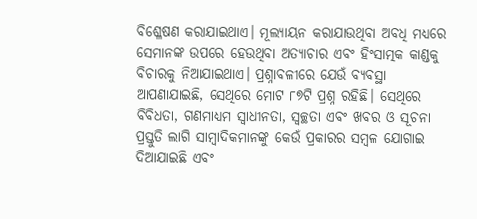ବିଶ୍ଳେଷଣ କରାଯାଇଥାଏ। ମୂଲ୍ୟାୟନ କରାଯାଉଥିବା ଅବଧି ମଧ୍ୟରେ ସେମାନଙ୍କ ଉପରେ ହେଉଥିବା ଅତ୍ୟାଚାର ଏବଂ ହିଂସାତ୍ମକ କାଣ୍ଡକୁ ବିଚାରକୁ ନିଆଯାଇଥାଏ। ପ୍ରଶ୍ନାବଳୀରେ ଯେଉଁ ବ୍ୟବସ୍ଥା ଆପଣାଯାଇଛି, ସେଥିରେ ମୋଟ ୮୭ଟି ପ୍ରଶ୍ନ ରହିଛି। ସେଥିରେ ବିବିଧତା, ଗଣମାଧ୍ୟମ ସ୍ବାଧୀନତା, ସ୍ବଚ୍ଛତା ଏବଂ ଖବର ଓ ସୂଚନା ପ୍ରସ୍ତୁତି ଲାଗି ସାମ୍ବାଦିକମାନଙ୍କୁ କେଉଁ ପ୍ରକାରର ସମ୍ବଳ ଯୋଗାଇ ଦିଆଯାଇଛି ଏବଂ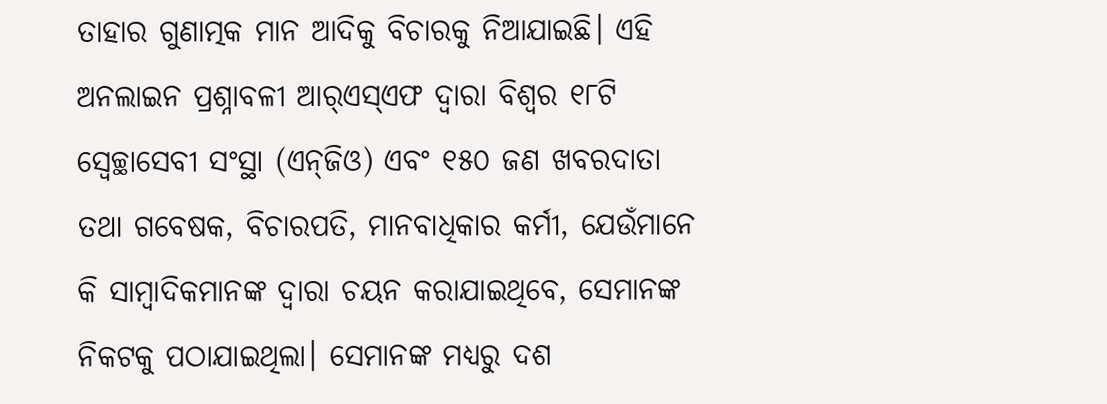ତାହାର ଗୁଣାତ୍ମକ ମାନ ଆଦିକୁ ବିଚାରକୁ ନିଆଯାଇଛି। ଏହି ଅନଲାଇନ ପ୍ରଶ୍ନାବଳୀ ଆର୍‌ଏସ୍‌ଏଫ ଦ୍ୱାରା ବିଶ୍ୱର ୧୮ଟି ସ୍ବେଚ୍ଛାସେବୀ ସଂସ୍ଥା (ଏନ୍‌ଜିଓ) ଏବଂ ୧୫୦ ଜଣ ଖବରଦାତା ତଥା ଗବେଷକ, ବିଚାରପତି, ମାନବାଧିକାର କର୍ମୀ, ଯେଉଁମାନେ କି ସାମ୍ବାଦିକମାନଙ୍କ ଦ୍ୱାରା ଚୟନ କରାଯାଇଥିବେ, ସେମାନଙ୍କ ନିକଟକୁ ପଠାଯାଇଥିଲା। ସେମାନଙ୍କ ମଧ୍ୟରୁ ଦଶ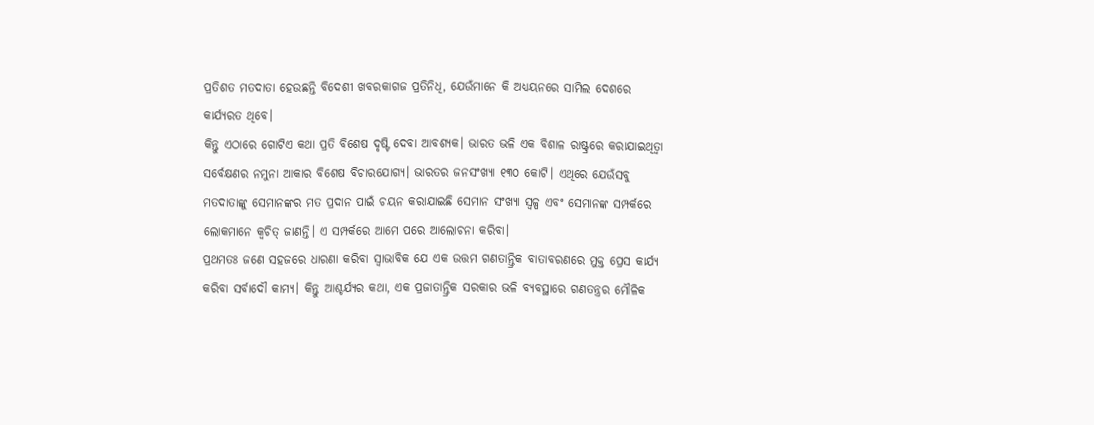ପ୍ରତିଶତ ମତଦାତା ହେଉଛନ୍ତି ବିଦେଶୀ ଖବରକାଗଜ ପ୍ରତିନିଧି, ଯେଉଁମାନେ କି ଅଧ୍ୟୟନରେ ସାମିଲ ଦେଶରେ କାର୍ଯ୍ୟରତ ଥିବେ।
କିନ୍ତୁ ଏଠାରେ ଗୋଟିଏ କଥା ପ୍ରତି ବିଶେଷ ଦୃଷ୍ଟି ଦେବା ଆବଶ୍ୟକ। ଭାରତ ଭଳି ଏକ ବିଶାଳ ରାଷ୍ଟ୍ରରେ କରାଯାଇଥିତ୍ବା ସର୍ବେକ୍ଷଣର ନମୁନା ଆକାର ବିଶେଷ ବିଚାରଯୋଗ୍ୟ। ଭାରତର ଜନସଂଖ୍ୟା ୧୩୦ କୋଟି। ଏଥିରେ ଯେଉଁସବୁ ମତଦାତାଙ୍କୁ ସେମାନଙ୍କର ମତ ପ୍ରଦାନ ପାଇଁ ଚୟନ କରାଯାଇଛି ସେମାନ ସଂଖ୍ୟା ସ୍ବଳ୍ପ ଏବଂ ସେମାନଙ୍କ ସମ୍ପର୍କରେ ଲୋକମାନେ କ୍ୱଚିତ୍‌ ଜାଣନ୍ତି। ଏ ସମ୍ପର୍କରେ ଆମେ ପରେ ଆଲୋଚନା କରିବା।
ପ୍ରଥମତଃ ଜଣେ ସହଜରେ ଧାରଣା କରିବା ସ୍ବାଭାବିକ ଯେ ଏକ ଉତ୍ତମ ଗଣତାନ୍ତ୍ରିକ ବାତାବରଣରେ ମୁକ୍ତ ପ୍ରେସ କାର୍ଯ୍ୟ କରିବା ସର୍ବାଦୌ କାମ୍ୟ। କିନ୍ତୁ ଆଶ୍ଚର୍ଯ୍ୟର କଥା, ଏକ ପ୍ରଜାତାନ୍ତ୍ରିକ ସରକାର ଭଳି ବ୍ୟବସ୍ଥାରେ ଗଣତନ୍ତ୍ରର ମୌଳିକ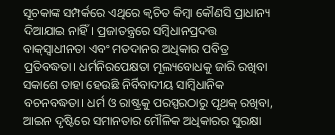ସୂଚକାଙ୍କ ସମ୍ପର୍କରେ ଏଥିରେ କ୍ୱଚିତ କିମ୍ବା କୌଣସି ପ୍ରାଧାନ୍ୟ ଦିଆଯାଇ ନାହିଁ। ପ୍ରଜାତନ୍ତ୍ରରେ ସମ୍ବିଧାନପ୍ରଦତ୍ତ ବାକ୍‌ସ୍ବାଧୀନତା ଏବଂ ମତଦାନର ଅଧିକାର ପବିତ୍ର ପ୍ରତିବଦ୍ଧତା। ଧର୍ମନିରପେକ୍ଷତା ମୂଲ୍ୟବୋଧକୁ ଜାରି ରଖିବା ସକାଶେ ତାହା ହେଉଛି ନିର୍ବିବାଦୀୟ ସାମ୍ବିଧାନିକ ବଚନବଦ୍ଧତା। ଧର୍ମ ଓ ରାଷ୍ଟ୍ରକୁ ପରସ୍ପରଠାରୁ ପୃଥକ୍‌ ରଖିବା, ଆଇନ ଦୃଷ୍ଟିରେ ସମାନତାର ମୌଳିକ ଅଧିକାରର ସୁରକ୍ଷା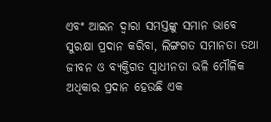ଏବଂ ଆଇନ ଦ୍ୱାରା ସମସ୍ତଙ୍କୁ ସମାନ ଭାବେ ସୁରକ୍ଷା ପ୍ରଦାନ କରିବା, ଲିଙ୍ଗଗତ ସମାନତା ତଥା ଜୀବନ ଓ ବ୍ୟକ୍ତିଗତ ସ୍ବାଧୀନତା ଭଳି ମୌଳିକ ଅଧିକାର ପ୍ରଦାନ ହେଉଛି ଏକ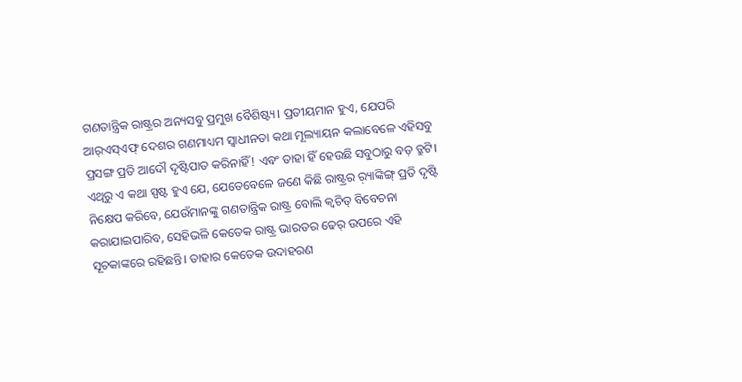ଗଣତାନ୍ତ୍ରିକ ରାଷ୍ଟ୍ରର ଅନ୍ୟସବୁ ପ୍ରମୁଖ ବୈଶିଷ୍ଟ୍ୟ। ପ୍ରତୀୟମାନ ହୁଏ, ଯେପରି ଆର୍‌ଏସ୍‌ଏଫ୍‌ ଦେଶର ଗଣମାଧ୍ୟମ ସ୍ବାଧୀନତା କଥା ମୂଲ୍ୟାୟନ କଲାବେଳେ ଏହିସବୁ ପ୍ରସଙ୍ଗ ପ୍ରତି ଆଦୌ ଦୃଷ୍ଟିପାତ କରିନାହିଁ! ଏବଂ ତାହା ହିଁ ହେଉଛି ସବୁଠାରୁ ବଡ଼ ତ୍ରୁଟି।
ଏଥିରୁ ଏ କଥା ସ୍ପଷ୍ଟ ହୁଏ ଯେ, ଯେତେବେଳେ ଜଣେ କିଛି ରାଷ୍ଟ୍ରର ର଼୍ୟାଙ୍କିଙ୍ଗ୍‌ ପ୍ରତି ଦୃଷ୍ଟି ନିକ୍ଷେପ କରିବେ, ଯେଉଁମାନଙ୍କୁ ଗଣତାନ୍ତ୍ରିକ ରାଷ୍ଟ୍ର ବୋଲି କ୍ୱଚିତ୍‌ ବିବେଚନା କରାଯାଇପାରିବ, ସେହିଭଳି କେତେକ ରାଷ୍ଟ୍ର ଭାରତର ଢେର୍‌ ଉପରେ ଏହି ସୂଚକାଙ୍କରେ ରହିଛନ୍ତି। ତାହାର କେତେକ ଉଦାହରଣ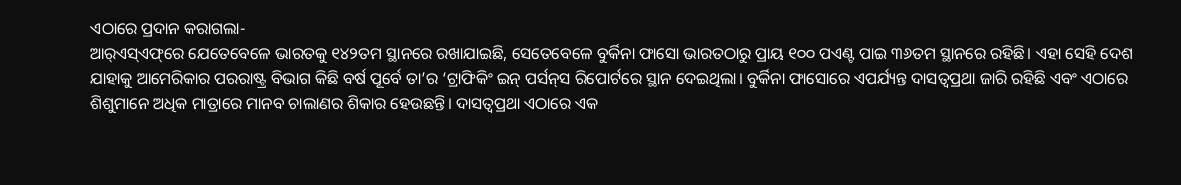ଏଠାରେ ପ୍ରଦାନ କରାଗଲା-
ଆର୍‌ଏସ୍‌ଏଫ୍‌ରେ ଯେତେବେଳେ ଭାରତକୁ ୧୪୨ତମ ସ୍ଥାନରେ ରଖାଯାଇଛି, ସେତେବେଳେ ବୁର୍କିନା ଫାସୋ ଭାରତଠାରୁ ପ୍ରାୟ ୧୦୦ ପଏଣ୍ଟ ପାଇ ୩୬ତମ ସ୍ଥାନରେ ରହିଛି। ଏହା ସେହି ଦେଶ ଯାହାକୁ ଆମେରିକାର ପରରାଷ୍ଟ୍ର ବିଭାଗ କିଛି ବର୍ଷ ପୂର୍ବେ ତା’ର ‘ଟ୍ରାଫିକିଂ ଇନ୍‌ ପର୍ସନ୍‌ସ ରିପୋର୍ଟରେ ସ୍ଥାନ ଦେଇଥିଲା। ବୁର୍କିନା ଫାସୋରେ ଏପର୍ଯ୍ୟନ୍ତ ଦାସତ୍ୱପ୍ରଥା ଜାରି ରହିଛି ଏବଂ ଏଠାରେ ଶିଶୁମାନେ ଅଧିକ ମାତ୍ରାରେ ମାନବ ଚାଲାଣର ଶିକାର ହେଉଛନ୍ତି। ଦାସତ୍ୱପ୍ରଥା ଏଠାରେ ଏକ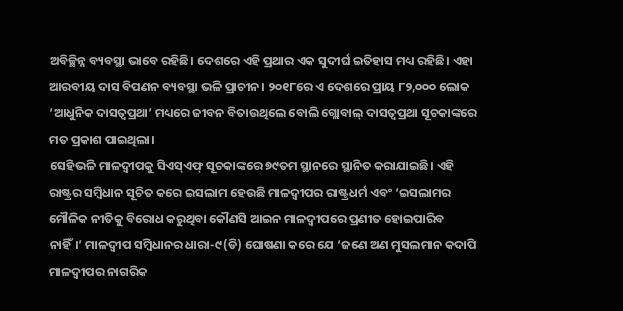ଅବିଚ୍ଛିନ୍ନ ବ୍ୟବସ୍ଥା ଭାବେ ରହିଛି। ଦେଶରେ ଏହି ପ୍ରଥାର ଏକ ସୁଦୀର୍ଘ ଇତିହାସ ମଧ୍ୟ ରହିଛି। ଏହା ଆରବୀୟ ଦାସ ବିପଣନ ବ୍ୟବସ୍ଥା ଭଳି ପ୍ରାଚୀନ। ୨୦୧୮ରେ ଏ ଦେଶରେ ପ୍ରାୟ ୮୨,୦୦୦ ଲୋକ ‘ଆଧୁନିକ ଦାସତ୍ୱପ୍ରଥା’ ମଧ୍ୟରେ ଜୀବନ ବିତାଉଥିଲେ ବୋଲି ଗ୍ଲୋବାଲ୍‌ ଦାସତ୍ୱପ୍ରଥା ସୂଚକାଙ୍କରେ ମତ ପ୍ରକାଶ ପାଇଥିଲା।
ସେହିଭଳି ମାଳଦ୍ୱୀପକୁ ସିଏସ୍‌ଏଫ୍‌ ସୂଚକାଙ୍କରେ ୭୯ତମ ସ୍ଥାନରେ ସ୍ଥାନିତ କରାଯାଇଛି। ଏହି ରାଷ୍ଟ୍ରର ସମ୍ବିଧାନ ସୂଚିତ କରେ ଇସଲାମ ହେଉଛି ମାଳଦ୍ୱୀପର ରାଷ୍ଟ୍ରଧର୍ମ ଏବଂ ‘ଇସଲାମର ମୌଳିକ ନୀତିକୁ ବିରୋଧ କରୁଥିବା କୌଣସି ଆଇନ ମାଳଦ୍ୱୀପରେ ପ୍ରଣୀତ ହୋଇପାରିବ ନାହିଁ।’ ମାଳଦ୍ୱୀପ ସମ୍ବିଧାନର ଧାରା-୯(ଡି) ଘୋଷଣା କରେ ଯେ ‘ଜଣେ ଅଣ ମୁସଲମାନ କଦାପି ମାଳଦ୍ୱୀପର ନାଗରିକ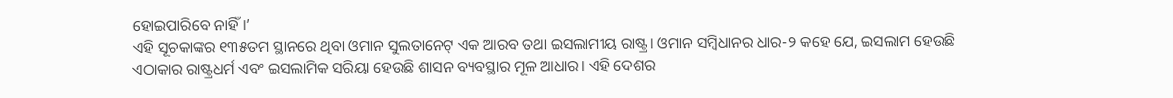ହୋଇପାରିବେ ନାହିଁ।’
ଏହି ସୂଚକାଙ୍କର ୧୩୫ତମ ସ୍ଥାନରେ ଥିବା ଓମାନ ସୁଲତାନେଟ୍‌ ଏକ ଆରବ ତଥା ଇସଲାମୀୟ ରାଷ୍ଟ୍ର। ଓମାନ ସମ୍ବିଧାନର ଧାର-୨ କହେ ଯେ, ଇସଲାମ ହେଉଛି ଏଠାକାର ରାଷ୍ଟ୍ରଧର୍ମ ଏବଂ ଇସଲାମିକ ସରିୟା ହେଉଛି ଶାସନ ବ୍ୟବସ୍ଥାର ମୂଳ ଆଧାର। ଏହି ଦେଶର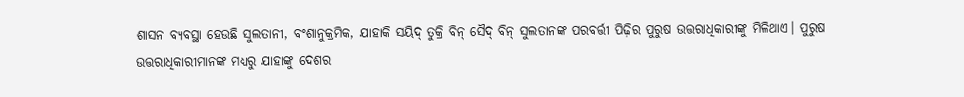ଶାସନ ବ୍ୟବସ୍ଥା ହେଉଛି ସୁଲତାନୀ, ବଂଶାନୁକ୍ରମିକ, ଯାହାକି ସୟିଦ୍‌ ତୁକ୍ରି ବିନ୍‌ ସୈଦ୍‌ ବିନ୍‌ ସୁଲତାନଙ୍କ ପରବର୍ତ୍ତୀ ପିଢ଼ିର ପୁରୁଷ ଉତ୍ତରାଧିକାରୀଙ୍କୁ ମିଳିଥାଏ। ପୁରୁଷ ଉତ୍ତରାଧିକାରୀମାନଙ୍କ ମଧ୍ୟରୁ ଯାହାଙ୍କୁ ଦେଶର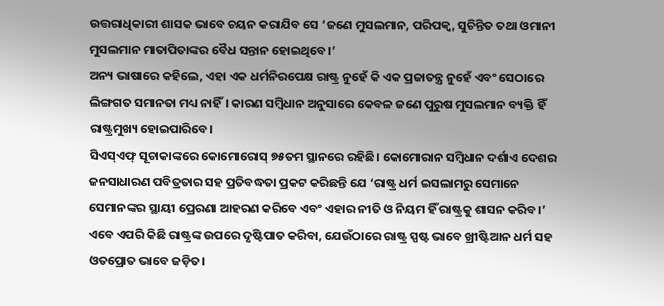ଉତ୍ତରାଧିକାରୀ ଶାସକ ଭାବେ ଚୟନ କରାଯିବ ସେ ‘ଜଣେ ମୁସଲମାନ, ପରିପକ୍ୱ, ସୁଚିନ୍ତିତ ତଥା ଓମାନୀ ମୁସଲମାନ ମାତାପିତାଙ୍କର ବୈଧ ସନ୍ତାନ ହୋଇଥିବେ।’
ଅନ୍ୟ ଭାଷାରେ କହିଲେ, ଏହା ଏକ ଧର୍ମନିରପେକ୍ଷ ରାଷ୍ଟ୍ର ନୁହେଁ କି ଏକ ପ୍ରଜାତନ୍ତ୍ର ନୁହେଁ ଏବଂ ସେଠାରେ ଲିଙ୍ଗଗତ ସମାନତା ମଧ୍ୟ ନାହିଁ। କାରଣ ସମ୍ବିଧାନ ଅନୁସାରେ କେବଳ ଜଣେ ପୁରୁଷ ମୁସଲମାନ ବ୍ୟକ୍ତି ହିଁ ରାଷ୍ଟ୍ରମୁଖ୍ୟ ହୋଇପାରିବେ।
ସିଏସ୍‌ଏଫ୍‌ ସୂଚାକାଙ୍କରେ କୋମୋରୋସ୍‌ ୭୫ତମ ସ୍ଥାନରେ ରହିଛି। କୋମୋରାନ ସମ୍ବିଧାନ ଦର୍ଶାଏ ଦେଶର ଜନସାଧାରଣ ପବିତ୍ରତାର ସହ ପ୍ରତିବଦ୍ଧତା ପ୍ରକଟ କରିଛନ୍ତି ଯେ ‘ରାଷ୍ଟ୍ର ଧର୍ମ ଇସଲାମରୁ ସେମାନେ ସେମାନଙ୍କର ସ୍ଥାୟୀ ପ୍ରେରଣା ଆହରଣ କରିବେ ଏବଂ ଏହାର ନୀତି ଓ ନିୟମ ହିଁ ରାଷ୍ଟ୍ରକୁ ଶାସନ କରିବ।’ ଏବେ ଏପରି କିଛି ରାଷ୍ଟ୍ରଙ୍କ ଉପରେ ଦୃଷ୍ଟିପାତ କରିବା, ଯେଉଁଠାରେ ରାଷ୍ଟ୍ର ସ୍ପଷ୍ଟ ଭାବେ ଖ୍ରୀଷ୍ଟିଆନ ଧର୍ମ ସହ ଓତପ୍ରୋତ ଭାବେ ଜଡ଼ିତ।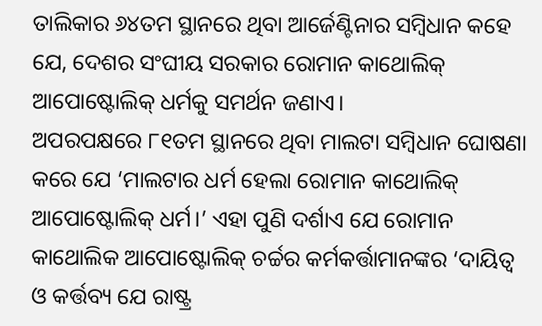ତାଲିକାର ୬୪ତମ ସ୍ଥାନରେ ଥିବା ଆର୍ଜେଣ୍ଟିନାର ସମ୍ବିଧାନ କହେ ଯେ, ଦେଶର ସଂଘୀୟ ସରକାର ରୋମାନ କାଥୋଲିକ୍‌ ଆପୋଷ୍ଟୋଲିକ୍‌ ଧର୍ମକୁ ସମର୍ଥନ ଜଣାଏ।
ଅପରପକ୍ଷରେ ୮୧ତମ ସ୍ଥାନରେ ଥିବା ମାଲଟା ସମ୍ବିଧାନ ଘୋଷଣା କରେ ଯେ ‘ମାଲଟାର ଧର୍ମ ହେଲା ରୋମାନ କାଥୋଲିକ୍‌ ଆପୋଷ୍ଟୋଲିକ୍‌ ଧର୍ମ।’ ଏହା ପୁଣି ଦର୍ଶାଏ ଯେ ରୋମାନ କାଥୋଲିକ ଆପୋଷ୍ଟୋଲିକ୍‌ ଚର୍ଚ୍ଚର କର୍ମକର୍ତ୍ତାମାନଙ୍କର ‘ଦାୟିତ୍ୱ ଓ କର୍ତ୍ତବ୍ୟ ଯେ ରାଷ୍ଟ୍ର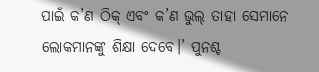ପାଇଁ କ’ଣ ଠିକ୍‌ ଏବଂ କ’ଣ ଭୁଲ୍‌ ତାହା ସେମାନେ ଲୋକମାନଙ୍କୁ ଶିକ୍ଷା ଦେବେ।’ ପୁନଶ୍ଚ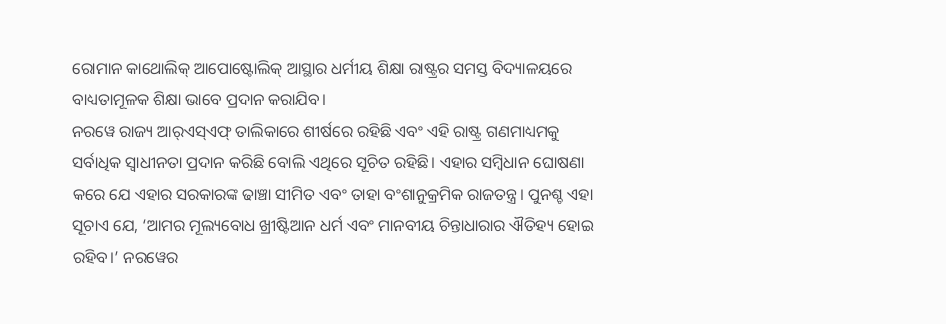ରୋମାନ କାଥୋଲିକ୍‌ ଆପୋଷ୍ଟୋଲିକ୍‌ ଆସ୍ଥାର ଧର୍ମୀୟ ଶିକ୍ଷା ରାଷ୍ଟ୍ରର ସମସ୍ତ ବିଦ୍ୟାଳୟରେ ବାଧ୍ୟତାମୂଳକ ଶିକ୍ଷା ଭାବେ ପ୍ରଦାନ କରାଯିବ।
ନରୱେ ରାଜ୍ୟ ଆର୍‌ଏସ୍‌ଏଫ୍‌ ତାଲିକାରେ ଶୀର୍ଷରେ ରହିଛି ଏବଂ ଏହି ରାଷ୍ଟ୍ର ଗଣମାଧ୍ୟମକୁ ସର୍ବାଧିକ ସ୍ବାଧୀନତା ପ୍ରଦାନ କରିଛି ବୋଲି ଏଥିରେ ସୂଚିତ ରହିଛି। ଏହାର ସମ୍ବିଧାନ ଘୋଷଣା କରେ ଯେ ଏହାର ସରକାରଙ୍କ ଢାଞ୍ଚା ସୀମିତ ଏବଂ ତାହା ବଂଶାନୁକ୍ରମିକ ରାଜତନ୍ତ୍ର। ପୁନଶ୍ଚ ଏହା ସୂଚାଏ ଯେ, ‘ଆମର ମୂଲ୍ୟବୋଧ ଖ୍ରୀଷ୍ଟିଆନ ଧର୍ମ ଏବଂ ମାନବୀୟ ଚିନ୍ତାଧାରାର ଐତିହ୍ୟ ହୋଇ ରହିବ।’ ନରୱେର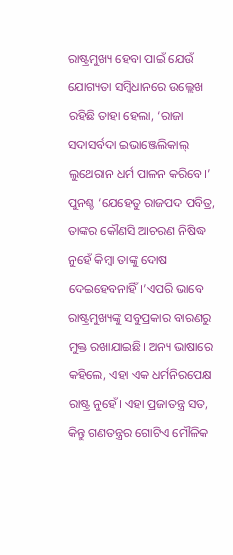ରାଷ୍ଟ୍ରମୁଖ୍ୟ ହେବା ପାଇଁ ଯେଉଁ ଯୋଗ୍ୟତା ସମ୍ବିଧାନରେ ଉଲ୍ଲେଖ ରହିଛି ତାହା ହେଲା, ‘ରାଜା ସଦାସର୍ବଦା ଇଭାଞ୍ଜେଲିକାଲ୍‌ ଲୁଥେରାନ ଧର୍ମ ପାଳନ କରିବେ।’ ପୁନଶ୍ଚ ‘ଯେହେତୁ ରାଜପଦ ପବିତ୍ର, ତାଙ୍କର କୌଣସି ଆଚରଣ ନିଷିଦ୍ଧ ନୁହେଁ କିମ୍ବା ତାଙ୍କୁ ଦୋଷ ଦେଇହେବନାହିଁ।’ଏପରି ଭାବେ ରାଷ୍ଟ୍ରମୁଖ୍ୟଙ୍କୁ ସବୁପ୍ରକାର ବାରଣରୁ ମୁକ୍ତ ରଖାଯାଇଛି। ଅନ୍ୟ ଭାଷାରେ କହିଲେ, ଏହା ଏକ ଧର୍ମନିରପେକ୍ଷ ରାଷ୍ଟ୍ର ନୁହେଁ। ଏହା ପ୍ରଜାତନ୍ତ୍ର ସତ, କିନ୍ତୁ ଗଣତନ୍ତ୍ରର ଗୋଟିଏ ମୌଳିକ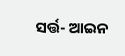ସର୍ତ୍ତ- ଆଇନ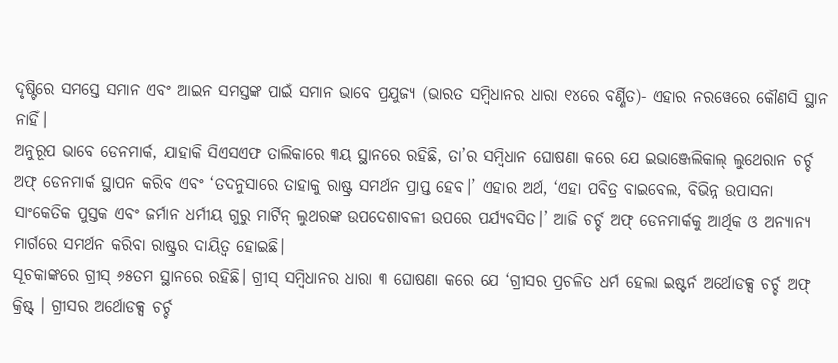ଦୃଷ୍ଟିରେ ସମସ୍ତେ ସମାନ ଏବଂ ଆଇନ ସମସ୍ତଙ୍କ ପାଇଁ ସମାନ ଭାବେ ପ୍ରଯୁଜ୍ୟ (ଭାରତ ସମ୍ବିଧାନର ଧାରା ୧୪ରେ ବର୍ଣ୍ଣିତ)- ଏହାର ନରୱେରେ କୌଣସି ସ୍ଥାନ ନାହିଁ।
ଅନୁରୂପ ଭାବେ ଡେନମାର୍କ, ଯାହାକି ସିଏସଏଫ ତାଲିକାରେ ୩ୟ ସ୍ଥାନରେ ରହିଛି, ତା’ର ସମ୍ବିଧାନ ଘୋଷଣା କରେ ଯେ ଇଭାଞ୍ଜେଲିକାଲ୍‌ ଲୁଥେରାନ ଚର୍ଚ୍ଚ ଅଫ୍‌ ଡେନମାର୍କ ସ୍ଥାପନ କରିବ ଏବଂ ‘ତଦନୁସାରେ ତାହାକୁ ରାଷ୍ଟ୍ର ସମର୍ଥନ ପ୍ରାପ୍ତ ହେବ।’ ଏହାର ଅର୍ଥ, ‘ଏହା ପବିତ୍ର ବାଇବେଲ, ବିଭିନ୍ନ ଉପାସନା ସାଂକେତିକ ପୁସ୍ତକ ଏବଂ ଜର୍ମାନ ଧର୍ମୀୟ ଗୁରୁ ମାର୍ଟିନ୍‌ ଲୁଥରଙ୍କ ଉପଦେଶାବଳୀ ଉପରେ ପର୍ଯ୍ୟବସିତ।’ ଆଜି ଚର୍ଚ୍ଚ ଅଫ୍‌ ଡେନମାର୍କକୁ ଆର୍ଥିକ ଓ ଅନ୍ୟାନ୍ୟ ମାର୍ଗରେ ସମର୍ଥନ କରିବା ରାଷ୍ଟ୍ରର ଦାୟିତ୍ୱ ହୋଇଛି।
ସୂଚକାଙ୍କରେ ଗ୍ରୀସ୍‌ ୬୫ତମ ସ୍ଥାନରେ ରହିଛି। ଗ୍ରୀସ୍‌ ସମ୍ବିଧାନର ଧାରା ୩ ଘୋଷଣା କରେ ଯେ ‘ଗ୍ରୀସର ପ୍ରଚଳିତ ଧର୍ମ ହେଲା ଇଷ୍ଟର୍ନ ଅର୍ଥୋଡକ୍ସ ଚର୍ଚ୍ଚ ଅଫ୍‌ କ୍ରିଷ୍ଟ୍‌ । ଗ୍ରୀସର ଅର୍ଥୋଡକ୍ସ ଚର୍ଚ୍ଚ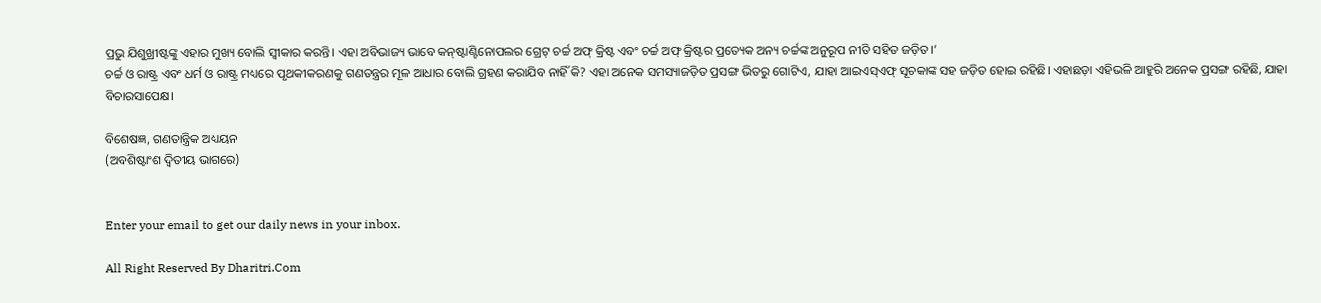ପ୍ରଭୁ ଯିଶୁଖ୍ରୀଷ୍ଟଙ୍କୁ ଏହାର ମୁଖ୍ୟ ବୋଲି ସ୍ବୀକାର କରନ୍ତି। ଏହା ଅବିଭାଜ୍ୟ ଭାବେ କନ୍‌ଷ୍ଟାଣ୍ଟିନୋପଲର ଗ୍ରେଟ୍‌ ଚର୍ଚ୍ଚ ଅଫ୍‌ କ୍ରିଷ୍ଟ ଏବଂ ଚର୍ଚ୍ଚ ଅଫ୍‌ କ୍ରିଷ୍ଟର ପ୍ରତ୍ୟେକ ଅନ୍ୟ ଚର୍ଚ୍ଚଙ୍କ ଅନୁରୂପ ନୀତି ସହିତ ଜଡ଼ିତ।’
ଚର୍ଚ୍ଚ ଓ ରାଷ୍ଟ୍ର ଏବଂ ଧର୍ମ ଓ ରାଷ୍ଟ୍ର ମଧ୍ୟରେ ପୃଥକୀକରଣକୁ ଗଣତନ୍ତ୍ରର ମୂଳ ଆଧାର ବୋଲି ଗ୍ରହଣ କରାଯିବ ନାହିଁ କି? ଏହା ଅନେକ ସମସ୍ୟାଜଡ଼ିତ ପ୍ରସଙ୍ଗ ଭିତରୁ ଗୋଟିଏ, ଯାହା ଆଇଏସ୍‌ଏଫ୍‌ ସୂଚକାଙ୍କ ସହ ଜଡ଼ିତ ହୋଇ ରହିଛି। ଏହାଛଡ଼ା ଏହିଭଳି ଆହୁରି ଅନେକ ପ୍ରସଙ୍ଗ ରହିଛି, ଯାହା ବିଚାରସାପେକ୍ଷ।

ବିଶେଷଜ୍ଞ, ଗଣତାନ୍ତ୍ରିକ ଅଧ୍ୟୟନ
(ଅବଶିଷ୍ଟାଂଶ ଦ୍ୱିତୀୟ ଭାଗରେ)


Enter your email to get our daily news in your inbox.

All Right Reserved By Dharitri.Com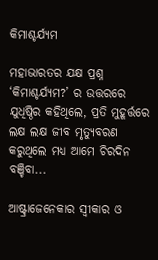କିମାଶ୍ଚର୍ଯ୍ୟମ

ମହାଭାରତର ଯକ୍ଷ ପ୍ରଶ୍ନ ‘କିମାଶ୍ଚର୍ଯ୍ୟମ?’ ର ଉତ୍ତରରେ ଯୁଧିଷ୍ଠିର କହିଥିଲେ, ପ୍ରତି ମୁହୂର୍ତ୍ତରେ ଲକ୍ଷ ଲକ୍ଷ ଜୀବ ମୃତ୍ୟୁବରଣ କରୁଥିଲେ ମଧ୍ୟ ଆମେ ଚିରଦିନ ବଞ୍ଚିବା...

ଆଷ୍ଟ୍ରାଜେନେକାର ସ୍ବୀକାର ଓ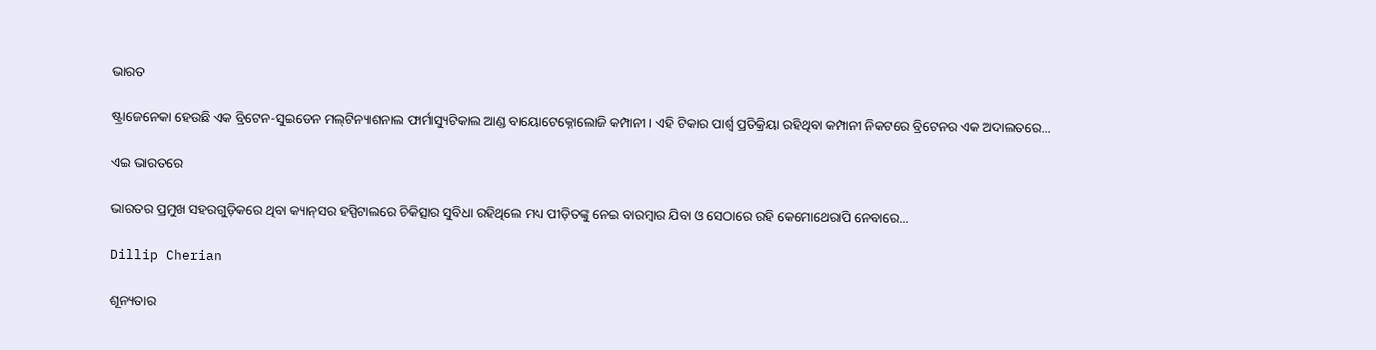ଭାରତ

ଷ୍ଟ୍ରାଜେନେକା ହେଉଛି ଏକ ବ୍ରିଟେନ-ସୁଇଡେନ ମଲ୍‌ଟିନ୍ୟାଶନାଲ ଫାର୍ମାସ୍ୟୁଟିକାଲ ଆଣ୍ଡ ବାୟୋଟେକ୍ନୋଲୋଜି କମ୍ପାନୀ। ଏହି ଟିକାର ପାର୍ଶ୍ୱ ପ୍ରତିକ୍ରିୟା ରହିଥିବା କମ୍ପାନୀ ନିକଟରେ ବ୍ରିଟେନର ଏକ ଅଦାଲତରେ...

ଏଇ ଭାରତରେ

ଭାରତର ପ୍ରମୁଖ ସହରଗୁଡ଼ିକରେ ଥିବା କ୍ୟାନ୍‌ସର ହସ୍ପିଟାଲରେ ଚିକିତ୍ସାର ସୁବିଧା ରହିଥିଲେ ମଧ୍ୟ ପୀଡ଼ିତଙ୍କୁ ନେଇ ବାରମ୍ବାର ଯିବା ଓ ସେଠାରେ ରହି କେମୋଥେରାପି ନେବାରେ...

Dillip Cherian

ଶୂନ୍ୟତାର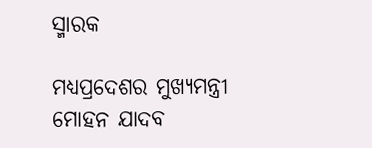ସ୍ମାରକ

ମଧ୍ୟପ୍ରଦେଶର ମୁଖ୍ୟମନ୍ତ୍ରୀ ମୋହନ ଯାଦବ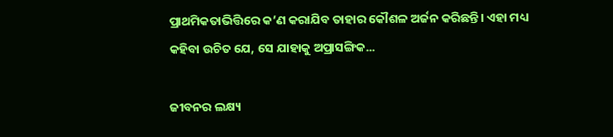ପ୍ରାଥମିକତାଭିତ୍ତିରେ କ’ଣ କରାଯିବ ତାହାର କୌଶଳ ଅର୍ଜନ କରିଛନ୍ତି। ଏହା ମଧ୍ୟ କହିବା ଉଚିତ ଯେ, ସେ ଯାହାକୁ ଅପ୍ରାସଙ୍ଗିକ...

ଜୀବନର ଲକ୍ଷ୍ୟ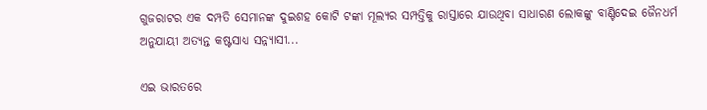ଗୁଜରାଟର ଏକ ଦମ୍ପତି ସେମାନଙ୍କ ଦୁଇଶହ କୋଟି ଟଙ୍କା ମୂଲ୍ୟର ସମ୍ପତ୍ତିକୁ ରାସ୍ତାରେ ଯାଉଥିବା ସାଧାରଣ ଲୋକଙ୍କୁ ବାଣ୍ଟିଦେଇ ଜୈନଧର୍ମ ଅନୁଯାୟୀ ଅତ୍ୟନ୍ତ କଷ୍ଟସାଧ୍ୟ ସନ୍ନ୍ୟାସୀ...

ଏଇ ଭାରତରେ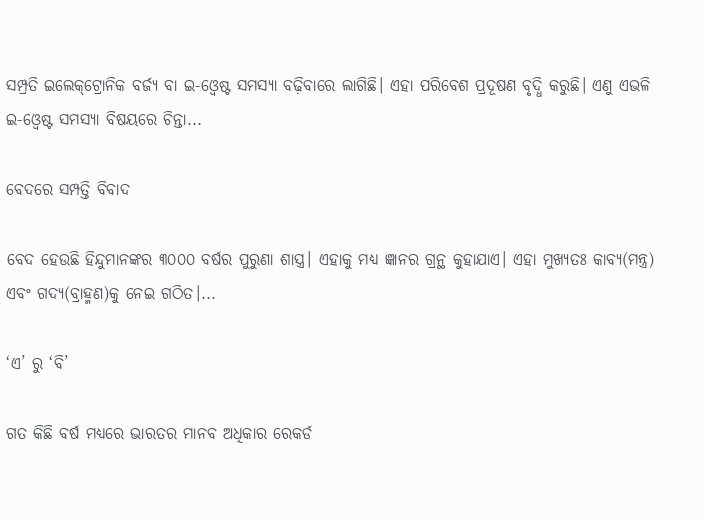ସମ୍ପ୍ରତି ଇଲେକ୍‌ଟ୍ରୋନିକ ବର୍ଜ୍ୟ ବା ଇ-ଓ୍ବେଷ୍ଟ ସମସ୍ୟା ବଢ଼ିବାରେ ଲାଗିଛି। ଏହା ପରିବେଶ ପ୍ରଦୂଷଣ ବୃଦ୍ଧି କରୁଛି। ଏଣୁ ଏଭଳି ଇ-ଓ୍ବେଷ୍ଟ ସମସ୍ୟା ବିଷୟରେ ଚିନ୍ତା...

ବେଦରେ ସମ୍ପତ୍ତି ବିବାଦ

ବେଦ ହେଉଛି ହିନ୍ଦୁମାନଙ୍କର ୩୦୦୦ ବର୍ଷର ପୁରୁଣା ଶାସ୍ତ୍ର। ଏହାକୁ ମଧ୍ୟ ଜ୍ଞାନର ଗ୍ରନ୍ଥ କୁହାଯାଏ। ଏହା ମୁଖ୍ୟତଃ କାବ୍ୟ(ମନ୍ତ୍ର) ଏବଂ ଗଦ୍ୟ(ବ୍ରାହ୍ମଣ)କୁ ନେଇ ଗଠିତ।...

‘ଏ’ ରୁ ‘ବି’

ଗତ କିଛି ବର୍ଷ ମଧ୍ୟରେ ଭାରତର ମାନବ ଅଧିକାର ରେକର୍ଡ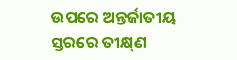ଉପରେ ଅନ୍ତର୍ଜାତୀୟ ସ୍ତରରେ ତୀକ୍ଷ୍‌ଣ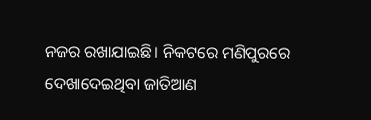ନଜର ରଖାଯାଇଛି। ନିକଟରେ ମଣିପୁରରେ ଦେଖାଦେଇଥିବା ଜାତିଆଣ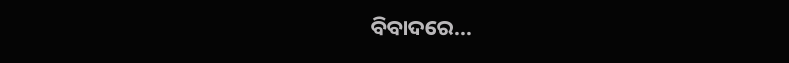ବିବାଦରେ...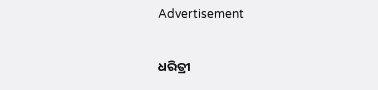Advertisement

ଧରିତ୍ରୀ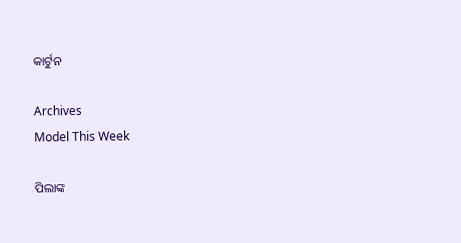କାର୍ଟୁନ

Archives
Model This Week

ପିଲାଙ୍କ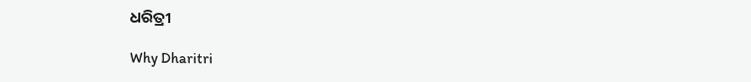ଧରିତ୍ରୀ

Why Dharitri